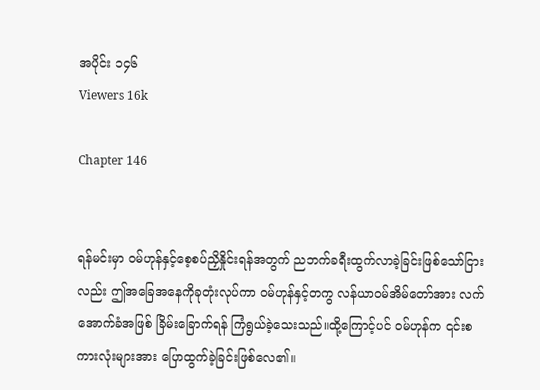အပိုင်း ၁၄၆
Viewers 16k

Chapter 146


ရန်မင်းမှာ ဝမ်ဟုန်နှင့်စေ့စပ်ညှိနှိုင်းရန်အတွက် ညဘက်ခရီးထွက်လာခဲ့ခြင်းဖြစ်သော်ငြားလည်း ဤအခြေအနေကိုခုတုံးလုပ်ကာ ဝမ်ဟုန်နှင့်တကွ လန်ယာဝမ်အိမ်တော်အား လက်အောက်ခံအဖြစ် ခြိမ်းခြောက်ရန် ကြံရွယ်ခဲ့သေးသည်။ထို့ကြောင့်ပင် ဝမ်ဟုန်က ၎င်းစကားလုံးများအား ပြောထွက်ခဲ့ခြင်းဖြစ်လေ၏။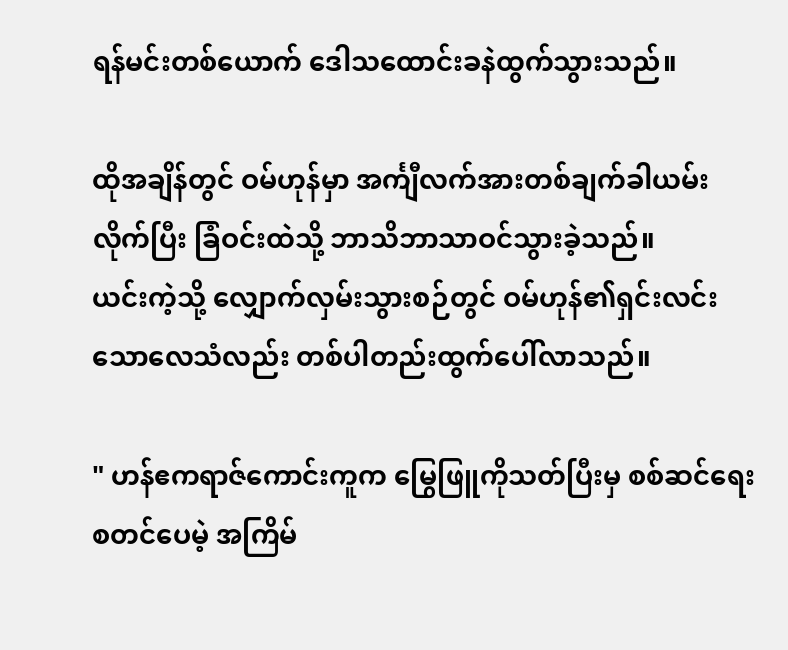ရန်မင်းတစ်ယောက် ဒေါသထောင်းခနဲထွက်သွားသည်။

ထိုအချိန်တွင် ဝမ်ဟုန်မှာ အင်္ကျီလက်အားတစ်ချက်ခါယမ်းလိုက်ပြီး ခြံဝင်းထဲသို့ ဘာသိဘာသာဝင်သွားခဲ့သည်။
ယင်းကဲ့သို့ လျှောက်လှမ်းသွားစဉ်တွင် ဝမ်ဟုန်၏ရှင်းလင်းသောလေသံလည်း တစ်ပါတည်းထွက်ပေါ်လာသည်။

" ဟန်ဧကရာဇ်‌ကောင်းကူက မြွေဖြူကိုသတ်ပြီးမှ စစ်ဆင်ရေးစတင်ပေမဲ့ အကြိမ်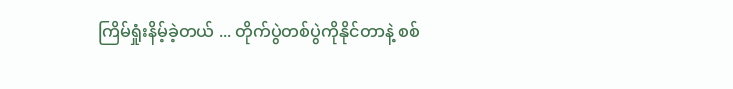ကြိမ်ရှုံးနိမ့်ခဲ့တယ် ... တိုက်ပွဲတစ်ပွဲကိုနိုင်တာနဲ့ စစ်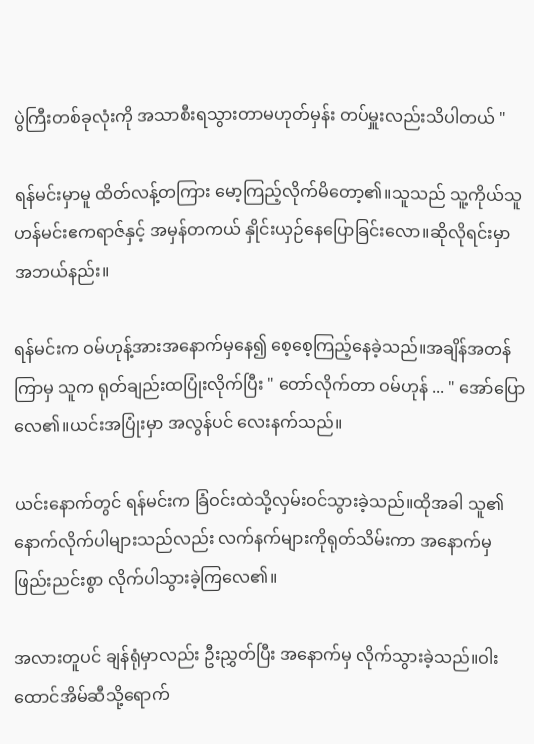ပွဲကြီးတစ်ခုလုံးကို အသာစီးရသွားတာမဟုတ်မှန်း တပ်မှူးလည်းသိပါတယ် "

ရန်မင်းမှာမူ ထိတ်လန့်တကြား မော့ကြည့်လိုက်မိတော့၏။သူသည် သူ့ကိုယ်သူ ဟန်မင်းဧကရာဇ်နှင့် အမှန်တကယ် နှိုင်းယှဉ်နေပြောခြင်းလော။ဆိုလိုရင်းမှာ အဘယ်နည်း။

ရန်မင်းက ဝမ်ဟုန့်အားအနောက်မှနေ၍ စေ့စေ့ကြည့်နေခဲ့သည်။အချိန်အတန်ကြာမှ သူက ရုတ်ချည်းထပြုံးလိုက်ပြီး " တော်လိုက်တာ ဝမ်ဟုန် ... " အော်ပြောလေ၏။ယင်းအပြုံးမှာ အလွန်ပင် လေးနက်သည်။

ယင်းနောက်တွင် ရန်မင်းက ခြံဝင်းထဲသို့လှမ်းဝင်သွားခဲ့သည်။ထိုအခါ သူ၏နောက်လိုက်ပါများသည်လည်း လက်နက်များကိုရုတ်သိမ်းကာ အနောက်မှ ဖြည်းညင်းစွာ လိုက်ပါသွားခဲ့ကြလေ၏။

အလားတူပင် ချန်ရုံမှာလည်း ဦးညွှတ်ပြီး အနောက်မှ လိုက်သွားခဲ့သည်။ဝါးထောင်အိမ်ဆီသို့ရောက်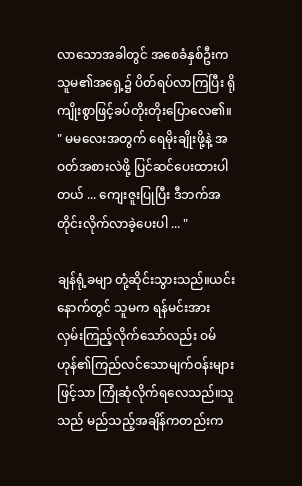လာသောအခါတွင် ‌အစေခံနှစ်ဦးက သူမ၏အရှေ့၌ ပိတ်ရပ်လာကြပြီး ရိုကျိုးစွာဖြင့်ခပ်တိုးတိုးပြောလေ၏။
" မမလေးအတွက် ရေမိုးချိုးဖို့နဲ့ အဝတ်အစားလဲဖို့ ပြင်ဆင်ပေးထားပါတယ် ... ကျေးဇူးပြုပြီး ဒီဘက်အတိုင်းလိုက်လာခဲ့ပေးပါ ... "

ချန်ရုံ့ခမျာ တုံ့ဆိုင်းသွားသည်။ယင်းနောက်တွင် သူမက ရန်မင်းအား လှမ်းကြည့်လိုက်သော်လည်း ဝမ်ဟုန်၏ကြည်လင်သောမျက်ဝန်းများဖြင့်သာ ကြုံဆုံလိုက်ရလေသည်။သူသည် မည်သည့်အချိန်ကတည်းက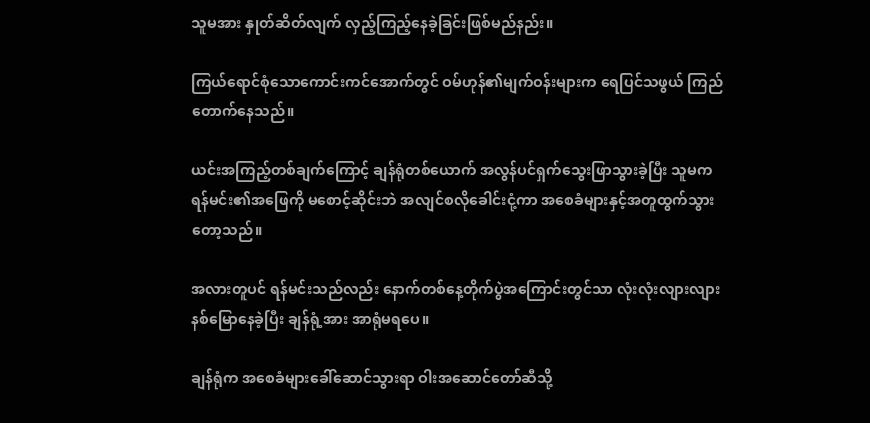သူမအား နှုတ်ဆိတ်လျက် လှည့်ကြည့်နေခဲ့ခြင်းဖြစ်မည်နည်း။

ကြယ်ရောင်စုံသောကောင်းကင်အောက်တွင် ဝမ်ဟုန်၏မျက်ဝန်းများက ရေပြင်သဖွယ် ကြည်တောက်နေသည်။

ယင်းအကြည့်တစ်ချက်ကြောင့် ချန်ရုံတစ်ယောက် အလွန်ပင်ရှက်သွေးဖြာသွားခဲ့ပြီး သူမက ရန်မင်း၏အဖြေကို မစောင့်ဆိုင်းဘဲ အလျင်စလိုခေါင်းငုံ့ကာ အစေခံများနှင့်အတူထွက်သွားတော့သည်။

အလားတူပင် ရန်မင်းသည်လည်း နောက်တစ်နေ့တိုက်ပွဲအကြောင်းတွင်သာ လုံးလုံးလျားလျား နစ်မြောနေခဲ့ပြီး ချန်ရုံ့အား အာရုံမရပေ။

ချန်ရုံက အစေခံများခေါ်ဆောင်သွားရာ ဝါးအဆောင်တော်ဆီသို့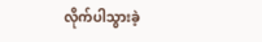လိုက်ပါသွားခဲ့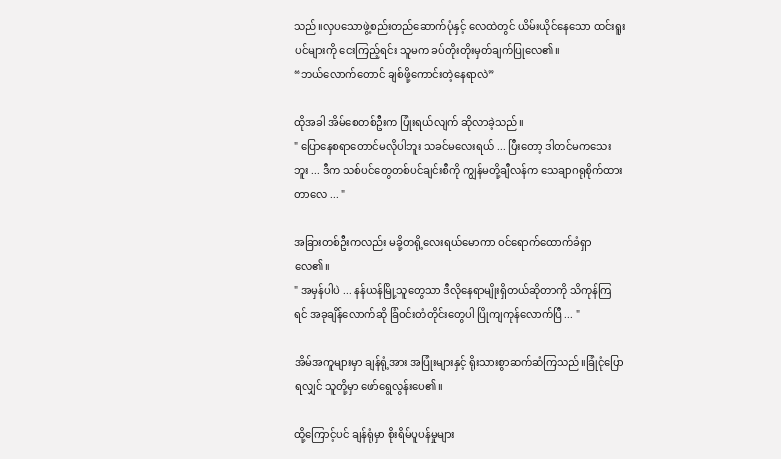သည်။လှပသောဖွဲ့စည်းတည်ဆောက်ပုံနှင့် လေထဲတွင် ယိမ်းယိုင်နေသော ထင်းရူးပင်များကို ငေးကြည့်ရင်း သူမက ခပ်တိုးတိုးမှတ်ချက်ပြုလေ၏။
“ဘယ်လောက်တောင် ချစ်ဖို့ကောင်းတဲ့နေရာလဲ”

ထိုအခါ အိမ်စေတစ်ဦးက ပြုံးရယ်လျက် ဆိုလာခဲ့သည်။
" ပြောနေစရာတောင်မလိုပါဘူး သခင်မလေးရယ် ... ပြီးတော့ ဒါတင်မကသေးဘူး ... ဒီက သစ်ပင်တွေတစ်ပင်ချင်းစီကို ကျွန်မတို့ချီလန်က သေချာဂရုစိုက်ထားတာလေ ... "

အခြားတစ်ဦးကလည်း မခို့တရို့လေးရယ်မောကာ ဝင်ရောက်ထောက်ခံရှာလေ၏။
" အမှန်ပါပဲ ... နန်ယန်မြို့သူတွေသာ ဒီလိုနေရာမျိုးရှိတယ်ဆိုတာကို သိကုန်ကြရင် အခုချိန်လောက်ဆို ခြံဝင်းတံတိုင်းတွေပါ ပြိုကျကုန်လောက်ပြီ ... "

အိမ်အကူများမှာ ချန်ရုံ့အား အပြုံးများနှင့် ရိုးသားစွာဆက်ဆံကြသည်။ခြုံငုံပြောရလျှင် သူတို့မှာ ဖော်ရွေလွန်းပေ၏။

ထို့ကြောင့်ပင် ချန်ရုံမှာ စိုးရိမ်ပူပန်မှုများ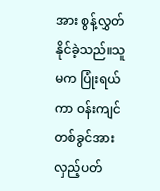အား စွန့်လွှတ်နိုင်ခဲ့သည်။သူမက ပြုံးရယ်ကာ ဝန်းကျင်တစ်ခွင်အားလှည့်ပတ်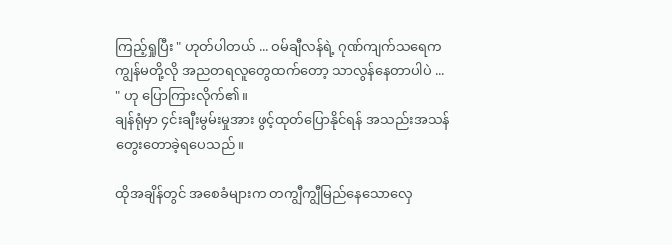ကြည့်ရှုပြီး " ဟုတ်ပါတယ် ... ဝမ်ချီလန်ရဲ့ ဂုဏ်ကျက်သရေက ကျွန်မတို့လို အညတရလူတွေထက်တော့ သာလွန်နေတာပါပဲ ... " ဟု ပြောကြားလိုက်၏။
ချန်ရုံမှာ ၄င်းချီးမွမ်းမှုအား ဖွင့်ထုတ်ပြောနိုင်ရန် အသည်းအသန်တွေးတောခဲ့ရပေသည်။

ထိုအချိန်တွင် အစေခံများက တကျွီကျွီမြည်နေသောလှေ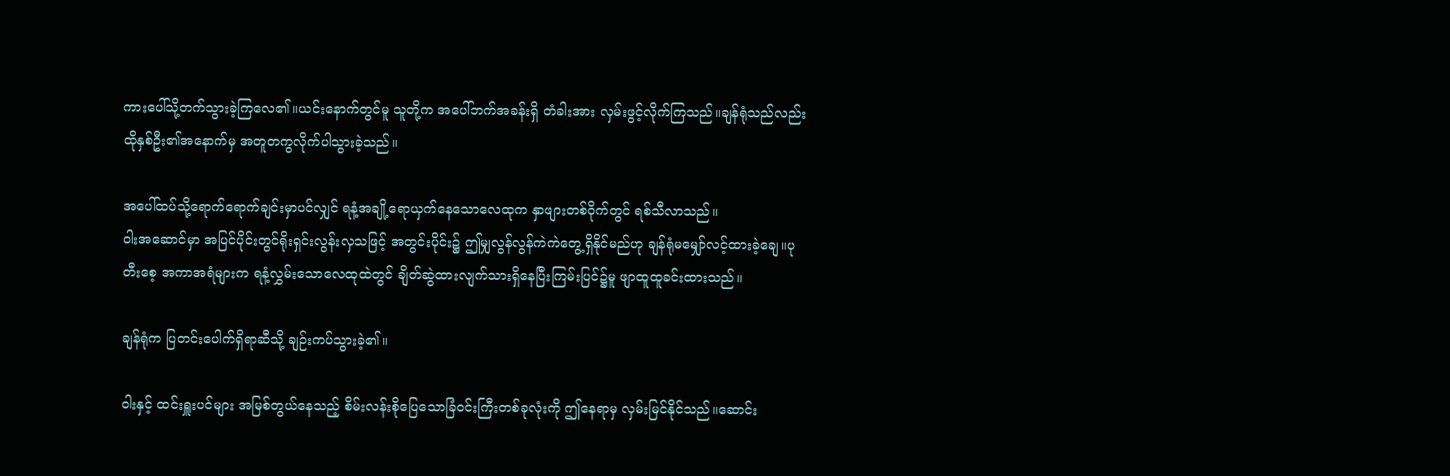ကားပေါ်သို့တက်သွားခဲ့ကြလေ၏။ယင်းနောက်တွင်မူ သူတို့က အပေါ်ဘက်အခန်းရှိ တံခါးအား လှမ်းဖွင့်လိုက်ကြသည်။ချန်ရုံသည်လည်း ထိုနှစ်ဦး၏အနောက်မှ အတူတကွလိုက်ပါသွားခဲ့သည်။

အပေါ်ထပ်သို့ရောက်ရောက်ချင်းမှာပင်လျှင် ရနံ့အချို့ရောယှက်နေသောလေထုက နှာဖျားတစ်ဝိုက်တွင် ရစ်သီလာသည်။
ဝါးအဆောင်မှာ အပြင်ပိုင်းတွင်ရိုးရှင်းလွန်းလှသဖြင့် အတွင်းပိုင်း၌ ဤမျှလွန်လွန်ကဲကဲတွေ့ရှိနိုင်မည်ဟု ချန်ရုံမမျှော်လင့်ထားခဲ့ချေ။ပုတီးစေ့ အကာအရံများက ရနံ့လွှမ်းသောလေထုထဲတွင် ချိတ်ဆွဲထားလျက်သားရှိနေပြီးကြမ်းပြင်၌မူ ဖျာထူထူခင်းထားသည်။

ချန်ရုံက ပြတင်းပေါက်ရှိရာဆီသို့ ချဉ်းကပ်သွားခဲ့၏။

ဝါးနှင့် ထင်းရှူးပင်များ အမြစ်တွယ်နေသည့် စိမ်းလန်းစိုပြေသောခြံဝင်းကြီးတစ်ခုလုံးကို ဤနေရာမှ လှမ်းမြင်နိုင်သည်။ဆောင်း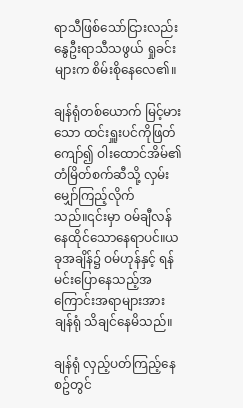ရာသီဖြစ်သော်ငြားလည်း နွေဦးရာသီသဖွယ် ရှုခင်းများက စိမ်းစိုနေလေ၏။

ချန်ရုံတစ်ယောက် မြင့်မားသော ထင်းရှူးပင်ကိုဖြတ်ကျော်၍ ဝါးထောင်အိမ်၏ တံမြိတ်စက်ဆီသို့ လှမ်းမျှော်ကြည့်လိုက်သည်။၎င်းမှာ ဝမ်ချီလန် နေထိုင်သောနေရာပင်။ယခုအချိန်၌ ဝမ်ဟုန်နှင့် ရန်မင်းပြောနေသည့်အကြောင်းအရာများအား ချန်ရုံ သိချင်နေမိသည်။

ချန်ရုံ လှည့်ပတ်ကြည့်နေစဥ်တွင်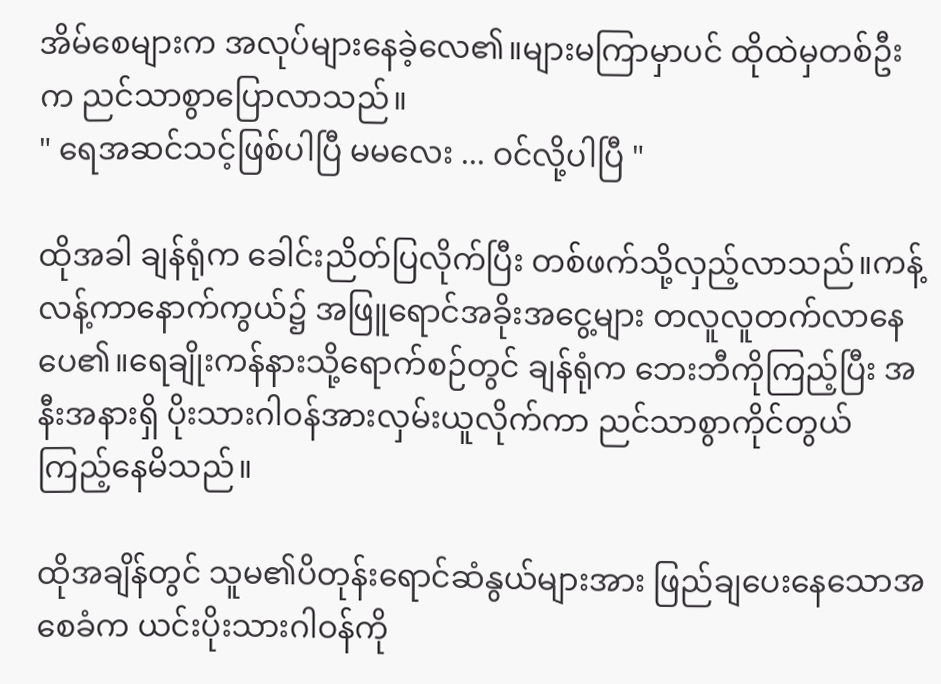အိမ်စေများက အလုပ်များနေခဲ့လေ၏။များမကြာမှာပင် ထိုထဲမှတစ်ဦးက ညင်သာစွာပြောလာသည်။
" ရေအဆင်သင့်ဖြစ်ပါပြီ မမလေး ... ဝင်လို့ပါပြီ "

ထိုအခါ ချန်ရုံက ခေါင်းညိတ်ပြလိုက်ပြီး တစ်ဖက်သို့လှည့်လာသည်။ကန့်လန့်ကာနောက်ကွယ်၌ အဖြူရောင်အခိုးအငွေ့များ တလူလူတက်လာနေပေ၏။ရေချိုးကန်နားသို့ရောက်စဉ်တွင် ချန်ရုံက ဘေးဘီကိုကြည့်ပြီး အနီးအနားရှိ ပိုးသားဂါဝန်အားလှမ်းယူလိုက်ကာ ညင်သာစွာကိုင်တွယ်ကြည့်နေမိသည်။

ထိုအချိန်တွင် သူမ၏‌ပိတုန်းရောင်ဆံနွယ်များအား ဖြည်ချပေးနေသောအစေခံက ယင်းပိုးသားဂါဝန်ကို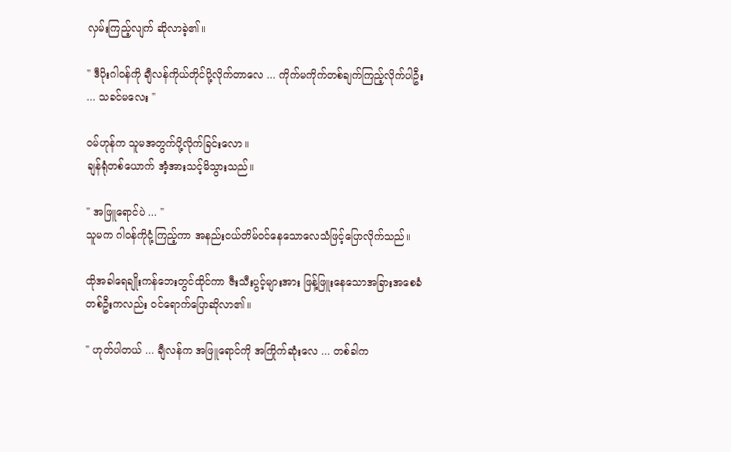လှမ်းကြည့်လျက် ဆိုလာခဲ့၏။

" ဒီပိုးဂါဝန်ကို ချီလန်ကိုယ်တိုင်ပို့လိုက်တာလေ ... ကိုက်မကိုက်တစ်ချက်ကြည့်လိုက်ပါဦး ... သခင်မလေး "

ဝမ်ဟုန်က သူမအတွက်ပို့လိုက်ခြင်းလော။
ချန်ရုံတစ်ယောက် အံ့အားသင့်မိသွားသည်။

" အဖြူရောင်ပဲ ... "
သူမက ဂါဝန်ကိုငုံ့ကြည့်ကာ အနည်းငယ်တိမ်ဝင်နေသောလေသံဖြင့်ပြောလိုက်သည်။

ထိုအခါရေချိုးကန်ဘေးတွင်ထိုင်ကာ ဇီးသီးပွင့်များအား ဖြန့်ဖြူးနေသောအခြားအစေခံတစ်ဦးကလည်း ဝင်ရောက်ပြောဆိုလာ၏။

" ဟုတ်ပါတယ် ... ချီလန်က အဖြူရောင်ကို အကြိုက်ဆုံးလေ ... တစ်ခါက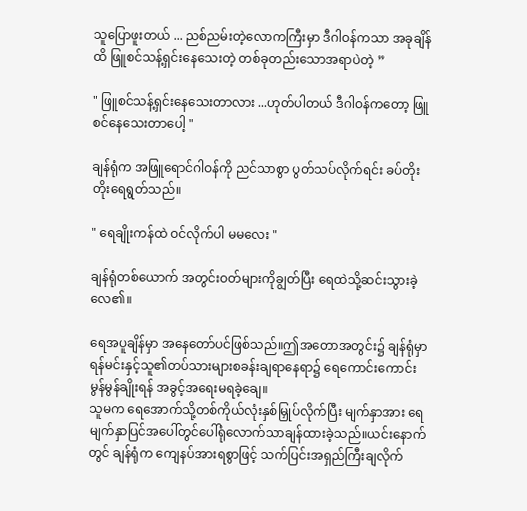သူပြောဖူးတယ် ... ညစ်ညမ်းတဲ့လောကကြီးမှာ ဒီဂါဝန်ကသာ အခုချိန်ထိ ဖြူစင်သန့်ရှင်းနေသေးတဲ့ တစ်ခုတည်းသောအရာပဲတဲ့ ”

" ဖြူစင်သန့်ရှင်းနေသေးတာလား ...ဟုတ်ပါတယ် ဒီဂါဝန်ကတော့ ဖြူစင်နေသေးတာပေါ့ "

ချန်ရုံက အဖြူရောင်ဂါဝန်ကို ညင်သာစွာ ပွတ်သပ်လိုက်ရင်း ခပ်တိုးတိုးရေရွတ်သည်။

" ရေချိုးကန်ထဲ ဝင်လိုက်ပါ မမလေး "

ချန်ရုံတစ်ယောက် အတွင်းဝတ်များကိုချွတ်ပြီး ရေထဲသို့ဆင်းသွားခဲ့လေ၏။

ရေအပူချိန်မှာ အနေတော်ပင်ဖြစ်သည်။ဤအတောအတွင်း၌ ချန်ရုံမှာ ရန်မင်းနှင့်သူ၏တပ်သားများစခန်းချရာနေရာ၌ ရေကောင်းကောင်းမွန်မွန်ချိုးရန် အခွင့်အရေးမရခဲ့ချေ။
သူမက ရေအောက်သို့တစ်ကိုယ်လုံးနှစ်မြှုပ်လိုက်ပြီး မျက်နှာအား ရေမျက်နှာပြင်အပေါ်တွင်ပေါ်ရုံလောက်သာချန်ထားခဲ့သည်။ယင်းနောက်တွင် ချန်ရုံက ကျေနပ်အားရစွာဖြင့် သက်ပြင်းအရှည်ကြီးချလိုက်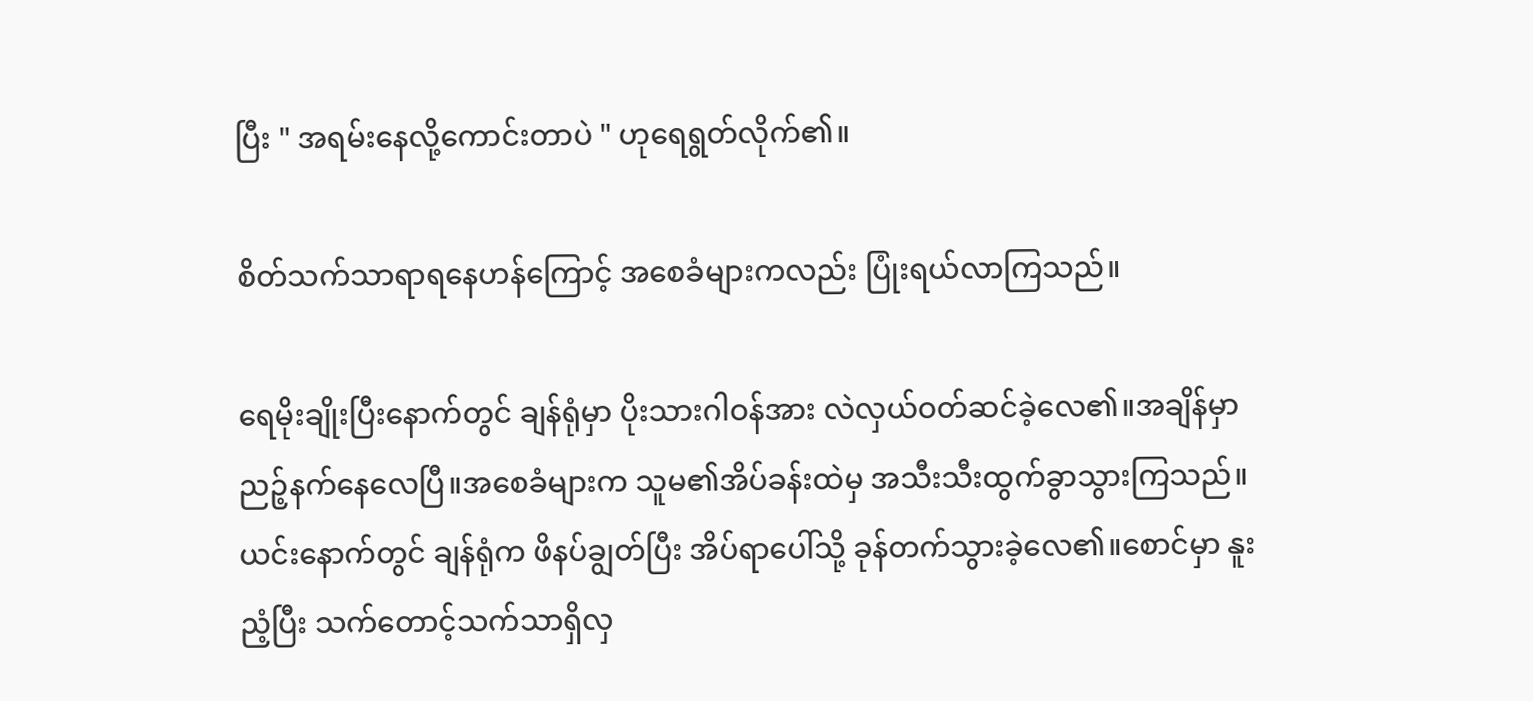ပြီး " အရမ်းနေလို့ကောင်းတာပဲ " ဟုရေရွတ်လိုက်၏။

စိတ်သက်သာရာ‌ရနေဟန်ကြောင့် အစေခံများကလည်း ပြုံးရယ်လာကြသည်။

ရေမိုးချိုးပြီးနောက်တွင် ချန်ရုံမှာ ပိုးသားဂါဝန်အား လဲလှယ်ဝတ်ဆင်ခဲ့လေ၏။အချိန်မှာ ညဉ့်နက်နေလေပြီ။အစေခံများက သူမ၏အိပ်ခန်း‌ထဲမှ အသီးသီးထွက်ခွာသွားကြသည်။
ယင်းနောက်တွင် ချန်ရုံက ဖိနပ်ချွတ်ပြီး အိပ်ရာပေါ်သို့ ခုန်တက်သွားခဲ့လေ၏။စောင်မှာ နူးညံ့ပြီး သက်တောင့်သက်သာရှိလှ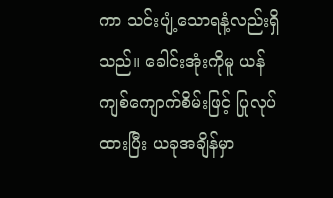ကာ သင်းပျံ့သောရနံ့လည်းရှိသည်။ ခေါင်းအုံးကိုမူ ယန်ကျစ်ကျောက်စိမ်းဖြင့် ပြုလုပ်ထားပြီး ယခုအချိန်မှာ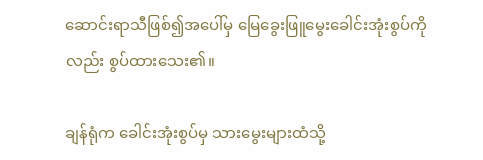ဆောင်းရာသီဖြစ်၍အပေါ်မှ မြေခွေးဖြူမွေးခေါင်းအုံးစွပ်ကိုလည်း စွပ်ထားသေး၏။

ချန်ရုံက ခေါင်းအုံးစွပ်မှ သားမွေးများထံသို့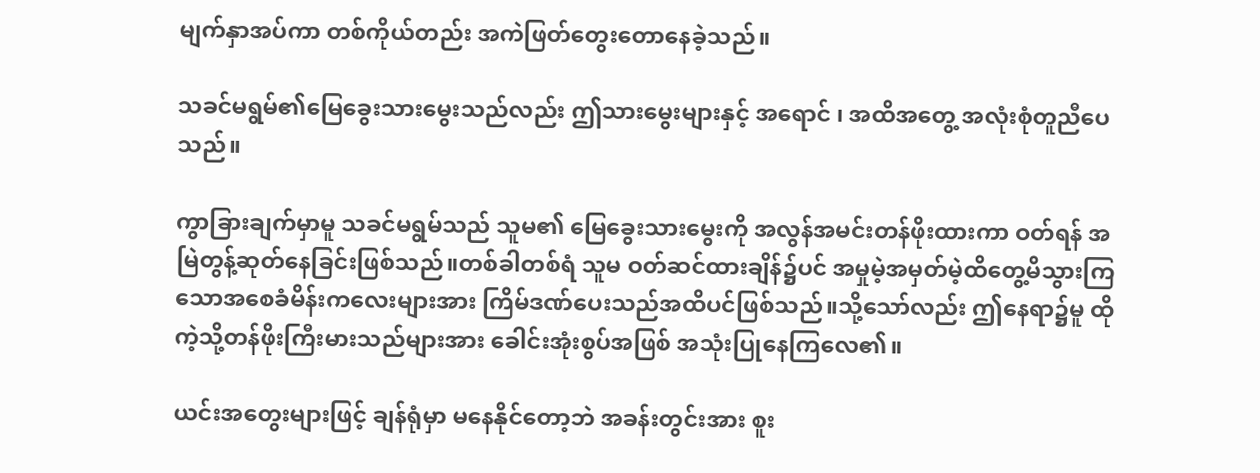မျက်နှာအပ်ကာ တစ်ကိုယ်တည်း အကဲဖြတ်တွေးတောနေခဲ့သည်။

သခင်မရွမ်၏မြေခွေးသားမွေးသည်လည်း ဤသားမွေးများနှင့် အရောင် ၊ အထိအတွေ့ အလုံးစုံတူညီပေသည်။

ကွာခြားချက်မှာမူ သခင်မရွမ်သည် သူမ၏ မြေခွေးသားမွေးကို အလွန်အမင်းတန်ဖိုးထားကာ ဝတ်ရန် အမြဲတွန့်ဆုတ်နေခြင်းဖြစ်သည်။တစ်ခါတစ်ရံ သူမ ဝတ်ဆင်ထားချိန်၌ပင် အမှုမဲ့အမှတ်မဲ့ထိတွေ့မိသွားကြသောအစေခံမိန်းကလေးများအား ကြိမ်ဒဏ်ပေးသည်အထိပင်ဖြစ်သည်။သို့သော်လည်း ဤနေရာ၌မူ ထိုကဲ့သို့တန်ဖိုးကြီးမားသည်များအား ခေါင်းအုံးစွပ်အဖြစ် အသုံးပြုနေကြလေ၏။

ယင်းအတွေးများဖြင့် ချန်ရုံမှာ မနေနိုင်တော့ဘဲ အခန်းတွင်းအား စူး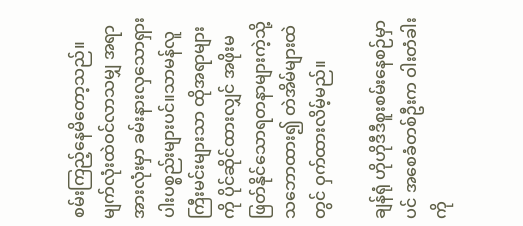စမ်းကြည့်နေမိတော့သည်။မျက်လုံးထဲဝင်လာသမျှ အရာအားလုံးမှာ ခမ်းနားလှသောရှားပါးပစ္စည်းများပင်။သာမန်လူကြီးမင်းများသာ ထိုအရာများကို ပိုင်ဆိုင်ထားလျှင် အဖိုးမဖြတ်နိုင်သောရတနာများကဲ့သို့သဘောထား၍ တဲအိမ်များထဲတွင် ဝှက်ထားလိမ့်မည်။

ချန်ရုံ ဟိုဟိုဒီဒီစူးစမ်းနေစဉ်မှာပင် အစေခံတစ်ဦးက ဝါးတံခါးကို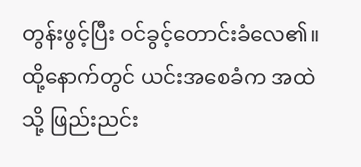တွန်းဖွင့်ပြီး ဝင်ခွင့်တောင်းခံလေ၏။ထို့နောက်တွင် ယင်းအစေခံက အထဲသို့ ဖြည်းညင်း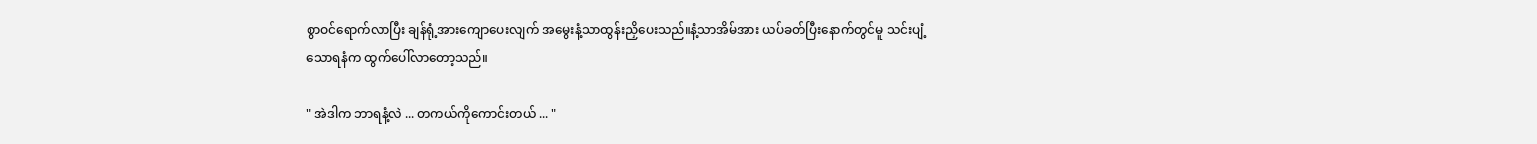စွာဝင်ရောက်လာပြီး ချန်ရုံ့အားကျောပေးလျက် အမွေးနံ့သာထွန်းညှိပေးသည်။နံ့သာအိမ်အား ယပ်ခတ်ပြီးနောက်တွင်မူ သင်းပျံ့သောရနံက ထွက်ပေါ်လာတော့သည်။

" အဲဒါက ဘာရနံ့လဲ ... တကယ်ကိုကောင်းတယ် ... "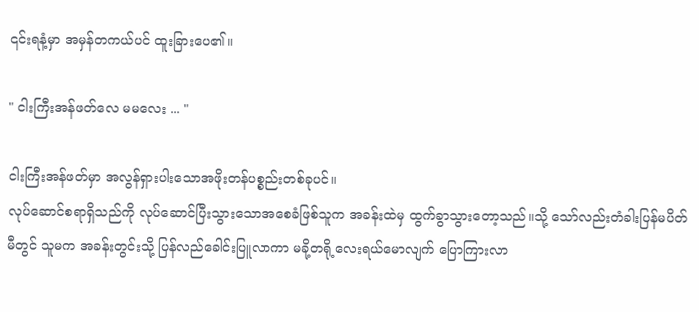၎င်းရနံ့မှာ အမှန်တကယ်ပင် ထူးခြားပေ၏။

" ငါးကြီးအန်ဖတ်လေ မမလေး ... "

ငါးကြီးအန်ဖတ်မှာ အလွန်ရှားပါးသောအဖိုးတန်ပစ္စည်းတစ်ခုပင်။
လုပ်ဆောင်စရာရှိသည်ကို လုပ်ဆောင်ပြီးသွားသောအစေခံဖြစ်သူက အခန်းထဲမှ ထွက်ခွာသွားတော့သည်။သို့ သော်လည်းတံခါးပြန်မပိတ်မီတွင် သူမက အခန်းတွင်းသို့ ပြန်လည်ခေါင်းပြူလာကာ မခို့တရို့လေးရယ်မောလျက် ပြောကြားလာ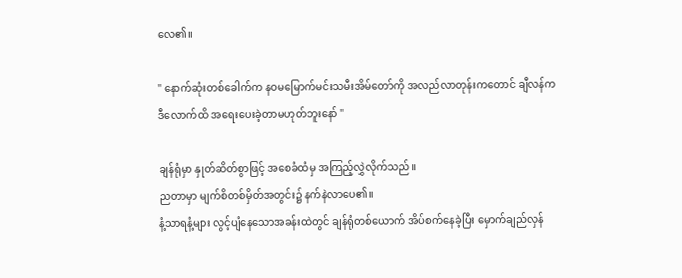လေ၏။

" နောက်ဆုံးတစ်ခေါက်က နဝမမြောက်မင်းသမီးအိမ်တော်ကို အလည်လာတုန်းကတောင် ချီလန်က ဒီလောက်ထိ အရေးပေးခဲ့တာမဟုတ်ဘူးနော် "

ချန်ရုံမှာ နှုတ်ဆိတ်စွာဖြင့် အစေခံထံမှ အကြည့်လွှဲလိုက်သည်။
ညတာမှာ မျက်စိတစ်မှိတ်အတွင်း၌ နက်နဲလာပေ၏။
နံ့သာရနံ့များ လွင့်ပျံနေသောအခန်းထဲတွင် ချန်ရုံတစ်ယောက် အိပ်စက်နေခဲ့ပြီး မှောက်ချည်လှန်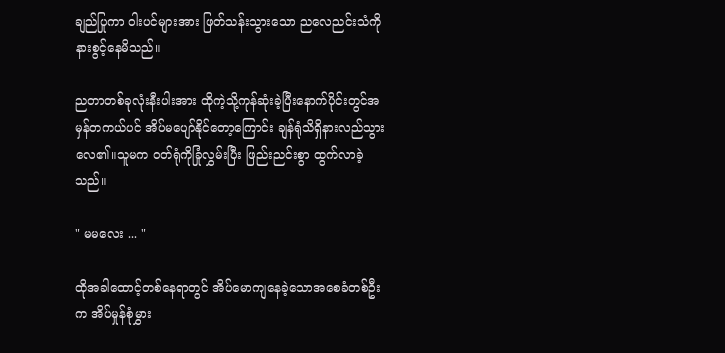ချည်ပြုကာ ဝါးပင်များအား ဖြတ်သန်းသွားသော ညလေညင်းသံကို နားစွင့်နေမိသည်။

ညတာတစ်ခုလုံးနီးပါးအား ထိုကဲ့သို့ကုန်ဆုံးခဲ့ပြီးနောက်ပိုင်းတွင်အမှန်တကယ်ပင် အိပ်မပျော်နိုင်တော့ကြောင်း ချန်ရုံသိရှိနားလည်သွားလေ၏။သူမက ဝတ်ရုံကိုခြုံလွှမ်းပြီး ဖြည်းညင်းစွာ ထွက်လာခဲ့သည်။

" မမလေး ... "

ထိုအခါထောင့်တစ်နေရာတွင် အိပ်မောကျနေခဲ့သောအစေခံတစ်ဦးက အိပ်မှုန်စုံမွှား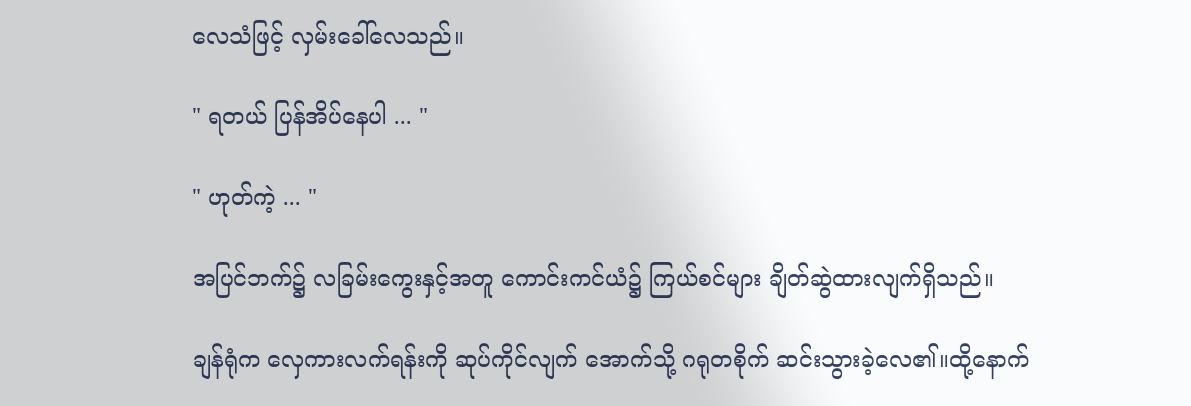လေသံဖြင့် လှမ်းခေါ်လေသည်။

" ရတယ် ပြန်အိပ်နေပါ ... "

" ဟုတ်ကဲ့ ... "

အပြင်ဘက်၌ လခြမ်းကွေးနှင့်အတူ ကောင်းကင်ယံ၌ ကြယ်စင်များ ချိတ်ဆွဲထားလျက်ရှိသည်။

ချန်ရုံက လှေကားလက်ရန်းကို ဆုပ်ကိုင်လျက် အောက်သို့ ဂရုတစိုက် ဆင်းသွားခဲ့လေ၏။ထို့နောက်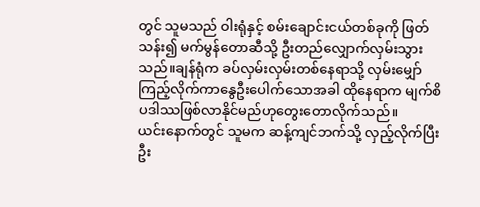တွင် သူမသည် ဝါးရုံနှင့် စမ်းချောင်းငယ်တစ်ခုကို ဖြတ်သန်း၍ မက်မွန်တောဆီသို့ ဦးတည်လျှောက်လှမ်းသွားသည်။ချန်ရုံက ခပ်လှမ်းလှမ်းတစ်နေရာသို့ လှမ်းမျှော်ကြည့်လိုက်ကာနွေဦးပေါက်သောအခါ ထိုနေရာက မျက်စိပဒါဿဖြစ်လာနိုင်မည်ဟုတွေးတောလိုက်သည်။
ယင်းနောက်တွင် သူမက ဆန့်ကျင်ဘက်သို့ လှည့်လိုက်ပြီး ဦး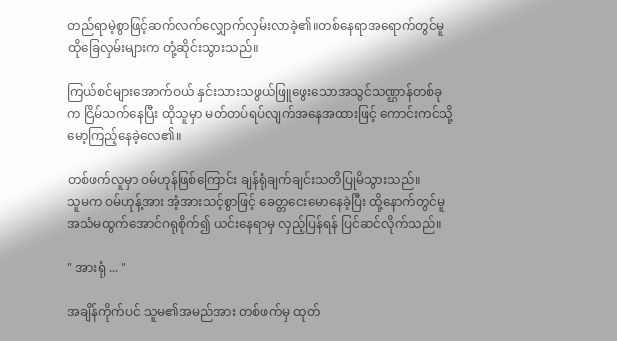တည်ရာမဲ့စွာဖြင့်ဆက်လက်လျှောက်လှမ်းလာခဲ့၏။တစ်နေရာအရောက်တွင်မူ ထိုခြေလှမ်းများက တုံ့ဆိုင်းသွားသည်။

ကြယ်စင်များအောက်ဝယ် နှင်းသားသဖွယ်ဖြူဖွေးသောအသွင်သဏ္ဌာန်တစ်ခုက ငြိမ်သက်နေပြီး ထိုသူမှာ မတ်တပ်ရပ်လျက်အနေအထားဖြင့် ကောင်းကင်သို့ မော့ကြည့်နေခဲ့လေ၏။

တစ်ဖက်လူမှာ ဝမ်ဟုန်ဖြစ်ကြောင်း ချန်ရုံချက်ချင်းသတိပြုမိသွားသည်။
သူမက ဝမ်ဟုန့်အား အံ့အားသင့်စွာဖြင့် ခေတ္တ‌ငေးမောနေခဲ့ပြီး ထို့နောက်တွင်မူ အသံမထွက်အောင်ဂရုစိုက်၍ ယင်းနေရာမှ လှည့်ပြန်ရန် ပြင်ဆင်လိုက်သည်။

" အားရုံ ... "

အချိန်ကိုက်ပင် သူမ၏အမည်အား တစ်ဖက်မှ ထုတ်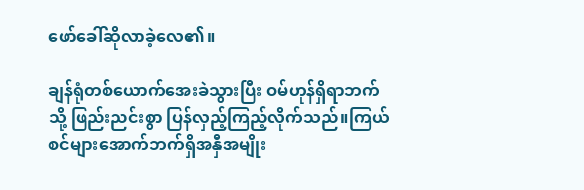ဖော်ခေါ်ဆိုလာခဲ့လေ၏။

ချန်ရုံတစ်ယောက်အေးခဲသွားပြီး ဝမ်ဟုန်ရှိရာဘက်သို့ ဖြည်းညင်းစွာ ပြန်လှည့်ကြည့်လိုက်သည်။ကြယ်စင်များအောက်ဘက်ရှိအနှီအမျိုး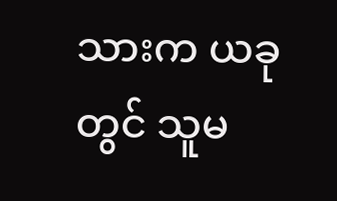သားက ယခုတွင် သူမ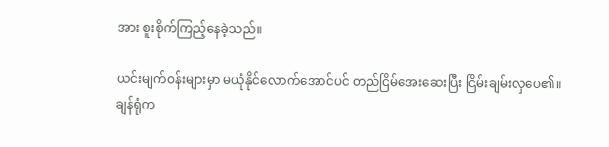အား စူးစိုက်ကြည့်နေခဲ့သည်။

ယင်းမျက်ဝန်းများမှာ မယုံနိုင်လောက်အောင်ပင် တည်ငြိမ်အေးဆေးပြီး ငြိမ်းချမ်းလှပေ၏။
ချန်ရုံက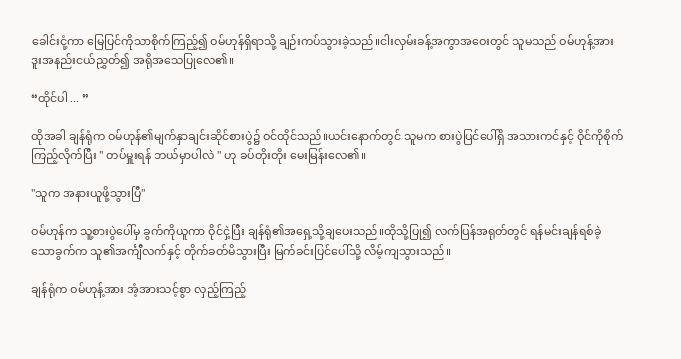ခေါင်းငုံ့ကာ မြေပြင်ကိုသာစိုက်ကြည့်၍ ဝမ်ဟုန်ရှိရာသို့ ချဉ်းကပ်သွားခဲ့သည်။ငါးလှမ်းခန့်အကွာအဝေးတွင် သူမသည် ဝမ်ဟုန့်အား ဒူးအနည်းငယ်ညွှတ်၍ အရိုအသေပြုလေ၏။

“ထိုင်ပါ ... ”

ထိုအခါ ချန်ရုံက ဝမ်ဟုန်၏မျက်နှာချင်းဆိုင်စားပွဲ၌ ဝင်ထိုင်သည်။ယင်းနောက်တွင် သူမက စားပွဲပြင်ပေါ်ရှိ အသားကင်နှင့် ဝိုင်ကိုစိုက်ကြည့်လိုက်ပြီး " တပ်မှူးရန် ဘယ်မှာပါလဲ " ဟု ခပ်တိုးတိုး မေးမြန်းလေ၏။

"သူက အနားယူဖို့သွားပြီ"

ဝမ်ဟုန်က သူ့စားပွဲပေါ်မှ ခွက်ကိုယူကာ ဝိုင်ငှဲ့ပြီး ချန်ရုံ၏အရှေ့သို့ချပေးသည်။ထိုသို့ပြု၍ လက်ပြန်အရုတ်တွင် ရန်မင်းချန်ရစ်ခဲ့သောခွက်က သူ၏အင်္ကျီလက်နှင့် တိုက်ခတ်မိသွားပြီး မြက်ခင်းပြင်ပေါ်သို့ လိမ့်ကျသွားသည်။

ချန်ရုံက ဝမ်ဟုန့်အား အံ့အားသင့်စွာ လှည့်ကြည့်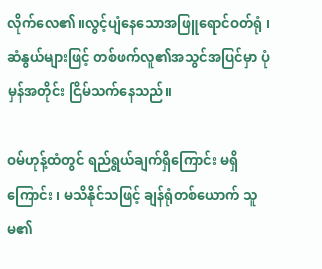လိုက်လေ၏။လွင့်ပျံနေသောအဖြူရောင်ဝတ်ရုံ ၊ ဆံနွယ်များဖြင့် တစ်ဖက်လူ၏အသွင်အပြင်မှာ ပုံမှန်အတိုင်း ငြိမ်သက်နေသည်။

ဝမ်ဟုန့်ထံတွင် ရည်ရွယ်ချက်ရှိကြောင်း မရှိကြောင်း ၊ မသိနိုင်သဖြင့် ချန်ရုံတစ်ယောက် သူမ၏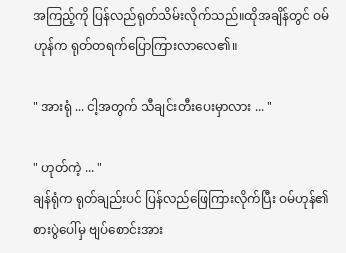အကြည့်ကို ပြန်လည်ရုတ်သိမ်းလိုက်သည်။ထိုအချိန်တွင် ဝမ်ဟုန်က ရုတ်တရက်ပြောကြားလာလေ၏။

" အားရုံ ... ငါ့အတွက် သီချင်းတီးပေးမှာလား ... "

" ဟုတ်ကဲ့ ... "
ချန်ရုံက ရုတ်ချည်းပင် ပြန်လည်ဖြေကြားလိုက်ပြီး ဝမ်ဟုန်၏စားပွဲပေါ်မှ ဗျပ်စောင်းအား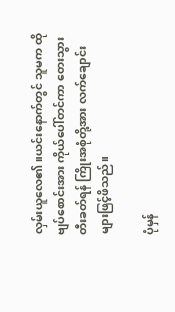လှမ်းယူလေ၏။ယင်းနောက်တွင် သူမက ထိုဗျပ်စောင်းအား ကိုယ်ပေါ်တင်ကာ တေးသွားတီးခတ်ရန် ကြိုးအစုံတို့အား လက်ချောင်းများဖြင့်ဖိသည်။

ပုံမှန်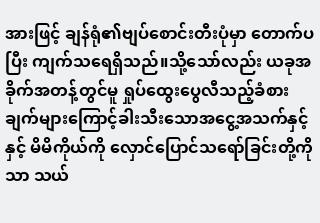အားဖြင့် ချန်ရုံ၏ဗျပ်စောင်းတီးပုံမှာ တောက်ပပြီး ကျက်သရေရှိသည်။သို့သော်လည်း ယခုအခိုက်အတန့်တွင်မူ ရှုပ်ထွေးပွေလီသည့်ခံစားချက်များကြောင့်ခါးသီးသောအငွေ့အသက်နှင့်နှင့် မိမိကိုယ်ကို လှောင်ပြောင်သရော်ခြင်းတို့ကိုသာ သယ်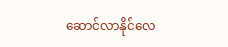ဆောင်လာနိုင်လေ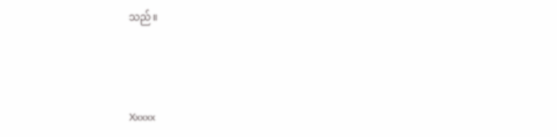သည်။



Xxxxx